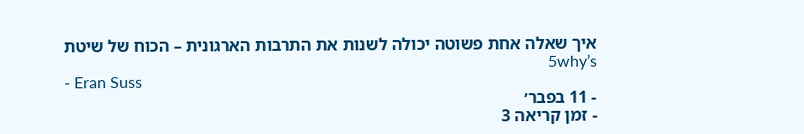איך שאלה אחת פשוטה יכולה לשנות את התרבות הארגונית – הכוח של שיטת 5why’s
- Eran Suss
- 11 בפבר׳
- זמן קריאה 3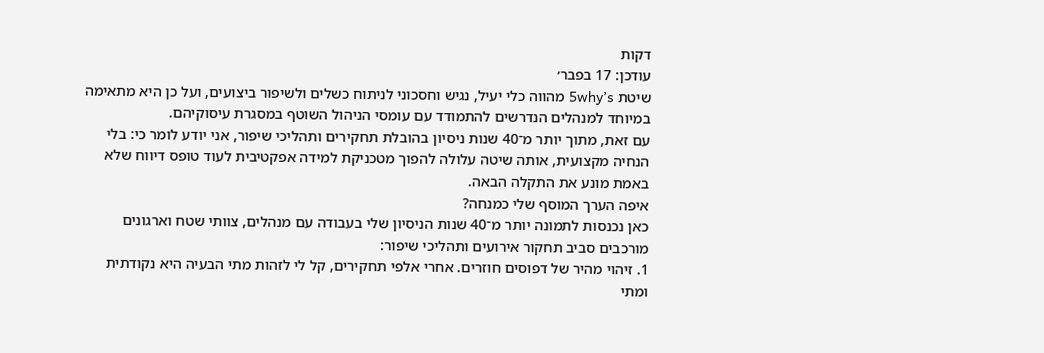דקות
עודכן: 17 בפבר׳
שיטת 5why’s מהווה כלי יעיל, נגיש וחסכוני לניתוח כשלים ולשיפור ביצועים, ועל כן היא מתאימה במיוחד למנהלים הנדרשים להתמודד עם עומסי הניהול השוטף במסגרת עיסוקיהם.
עם זאת, מתוך יותר מ־40 שנות ניסיון בהובלת תחקירים ותהליכי שיפור, אני יודע לומר כי: בלי הנחיה מקצועית, אותה שיטה עלולה להפוך מטכניקת למידה אפקטיבית לעוד טופס דיווח שלא באמת מונע את התקלה הבאה.
איפה הערך המוסף שלי כמנחה?
כאן נכנסות לתמונה יותר מ־40 שנות הניסיון שלי בעבודה עם מנהלים, צוותי שטח וארגונים מורכבים סביב תחקור אירועים ותהליכי שיפור:
1. זיהוי מהיר של דפוסים חוזרים. אחרי אלפי תחקירים, קל לי לזהות מתי הבעיה היא נקודתית ומתי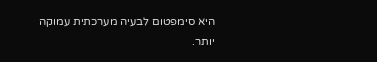היא סימפטום לבעיה מערכתית עמוקה יותר.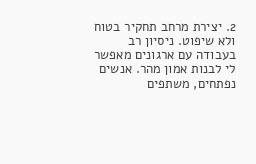2. יצירת מרחב תחקיר בטוח ולא שיפוט. ניסיון רב בעבודה עם ארגונים מאפשר לי לבנות אמון מהר. אנשים נפתחים, משתפים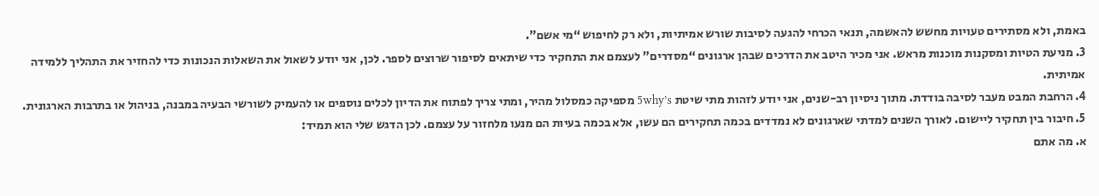באמת, ולא מסתירים טעויות מחשש להאשמה, תנאי הכרחי להגעה לסיבות שורש אמיתיות, ולא רק לחיפוש “מי אשם”.
3. מניעת הטיות ומסקנות מוכנות מראש. אני מכיר היטב את הדרכים שבהן ארגונים “מסדרים” לעצמם את התחקיר כדי שיתאים לסיפור שרוצים לספר. לכן, אני יודע לשאול את השאלות הנכונות כדי להחזיר את התהליך ללמידה אמיתית.
4. הרחבת המבט מעבר לסיבה בודדת. מתוך ניסיון רב-שנים, אני יודע לזהות מתי שיטת 5why’s מספיקה כמסלול מהיר, ומתי צריך לפתוח את הדיון לכלים נוספים או להעמיק לשורשי הבעיה במבנה, בניהול או בתרבות הארגונית.
5. חיבור בין תחקיר ליישום. לאורך השנים למדתי שארגונים לא נמדדים בכמה תחקירים הם עשו, אלא בכמה בעיות הם מנעו מלחזור על עצמם. לכן הדגש שלי הוא תמיד:
א. מה אתם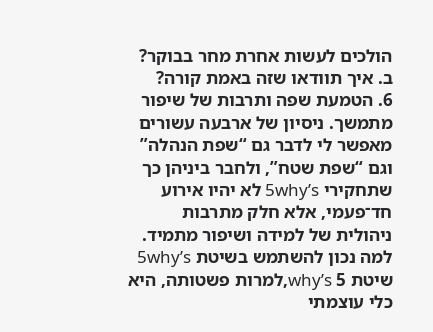הולכים לעשות אחרת מחר בבוקר?
ב. איך תוודאו שזה באמת קורה?
6. הטמעת שפה ותרבות של שיפור מתמשך. ניסיון של ארבעה עשורים מאפשר לי לדבר גם “שפת הנהלה” וגם “שפת שטח”, ולחבר ביניהן כך שתחקירי 5why’s לא יהיו אירוע חד־פעמי, אלא חלק מתרבות ניהולית של למידה ושיפור מתמיד.
למה נכון להשתמש בשיטת 5why’s
שיטת why’s 5,למרות פשטותה, היא כלי עוצמתי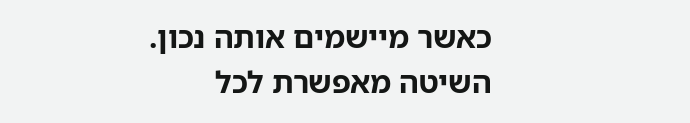כאשר מיישמים אותה נכון. השיטה מאפשרת לכל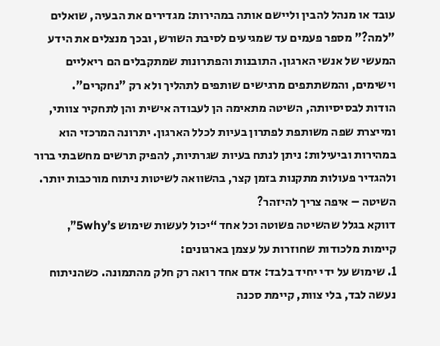עובד או מנהל להבין וליישם אותה במהירות: מגדירים את הבעיה, שואלים "למה?" מספר פעמים עד שמגיעים לסיבת השורש, ובכך מנצלים את הידע המעשי של אנשי הארגון. התובנות והפתרונות שמתקבלים הם ריאליים וישימים, והמשתתפים מרגישים שותפים לתהליך ולא רק "נחקרים".
הודות לבסיסיותה, השיטה מתאימה הן לעבודה אישית והן לתחקיר צוותי, ומייצרת שפה משותפת לפתרון בעיות לכלל הארגון. יתרונה המרכזי הוא במהירות וביעילות: ניתן לנתח בעיות שגרתיות, להפיק תרשים מחשבתי ברור ולהגדיר פעולות מתקנות בזמן קצר, בהשוואה לשיטות ניתוח מורכבות יותר.
השיטה – איפה צריך להיזהר?
דווקא בגלל שהשיטה פשוטה וכל אחד “יכול לעשות שימוש 5why’s”, קיימות מלכודות שחוזרות על עצמן בארגונים:
1. שימוש על ידי יחיד בלבד: אדם אחד רואה רק חלק מהתמונה. כשהניתוח נעשה לבד, בלי צוות, קיימת סכנה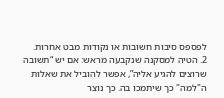לפספס סיבות חשובות או נקודות מבט אחרות.
2. הטיה למסקנה שנקבעה מראש: אם יש “תשובה שרוצים להגיע אליה”, אפשר להוביל את שאלות ה"למה" כך שיתמכו בה. כך נוצר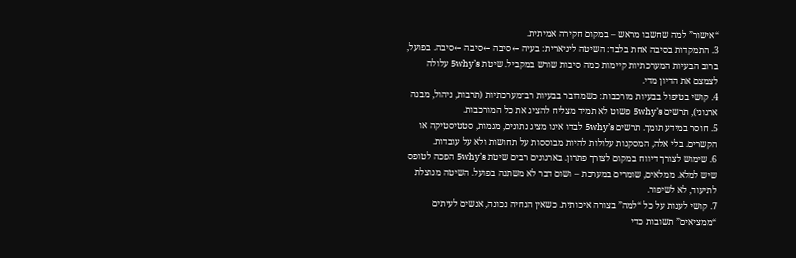“אישור” למה שחשבו מראש – במקום חקירה אמיתית.
3. התמקדות בסיבה אחת בלבד: השיטה ליניארית: בעיה ←סיבה ←סיבה ←סיבה. בפועל, ברוב הבעיות המערכתיות קיימות כמה סיבות שורש במקביל. שיטת 5why’s עלולה לצמצם את הדיון מדי.
4. קושי בטיפול בבעיות מורכבות: כשמדובר בבעיות רב־מערכתיות (תרבות, ניהול, מבנה ארגוני), תרשים 5why’s פשוט לא תמיד מצליח להציג את כל המורכבות.
5. חוסר במידע תומך. תרשים 5why’s לבדו אינו מציג נתונים, מגמות, סטטיסטיקה או הקשרים. בלי אלה, המסקנות עלולות להיות מבוססות על תחושות ולא על עובדות.
6. שימוש לצורך דיווח במקום לצורך פתרון. בארגונים רבים שיטת 5why’s הפכה לטופס שיש למלא. ממלאים, שומרים במערכת – ושום דבר לא משתנה בפועל. השיטה מנוצלת לתיעוד, לא לשיפור.
7. קושי לענות על כל “למה” בצורה איכותית. כשאין הנחיה נכונה, אנשים לעיתים “ממציאים” תשובות כדי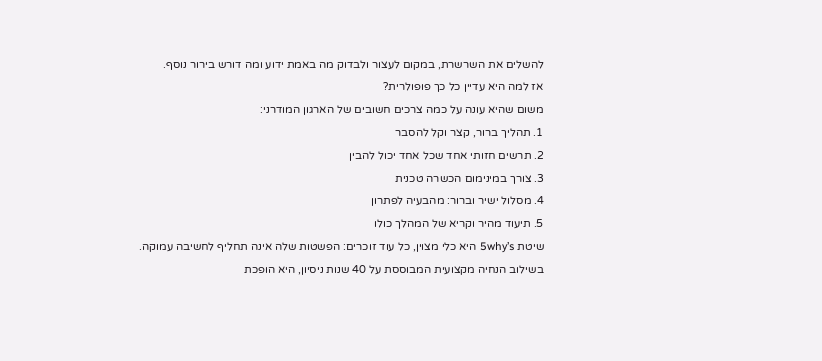להשלים את השרשרת, במקום לעצור ולבדוק מה באמת ידוע ומה דורש בירור נוסף.
אז למה היא עדיין כל כך פופולרית?
משום שהיא עונה על כמה צרכים חשובים של הארגון המודרני:
1. תהליך ברור, קצר וקל להסבר
2. תרשים חזותי אחד שכל אחד יכול להבין
3. צורך במינימום הכשרה טכנית
4. מסלול ישיר וברור: מהבעיה לפתרון
5. תיעוד מהיר וקריא של המהלך כולו
שיטת 5why’s היא כלי מצוין, כל עוד זוכרים: הפשטות שלה אינה תחליף לחשיבה עמוקה.
בשילוב הנחיה מקצועית המבוססת על 40 שנות ניסיון, היא הופכת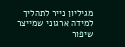מגיליון נייר לתהליך למידה ארגוני שמייצר שיפור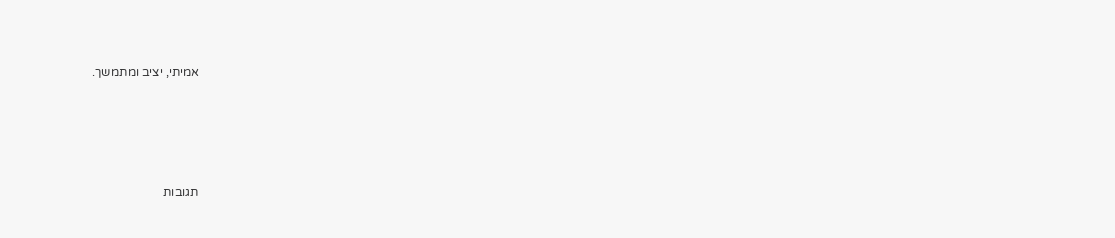אמיתי, יציב ומתמשך.




תגובות